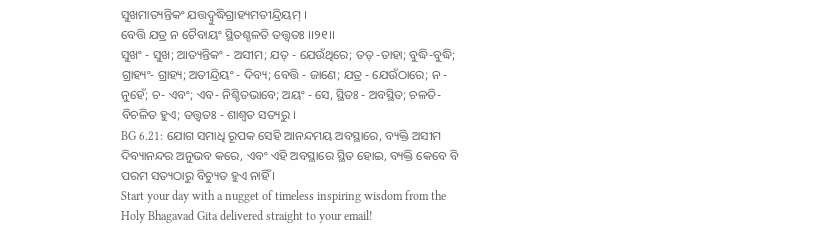ସୁଖମାତ୍ୟନ୍ତିକଂ ଯତ୍ତଦ୍ବୁଦ୍ଧିଗ୍ରାହ୍ୟମତୀନ୍ଦ୍ରିୟମ୍ ।
ବେତ୍ତି ଯତ୍ର ନ ଚୈବାୟଂ ସ୍ଥିତଶ୍ଚଳତି ତତ୍ତ୍ୱତଃ ।।୨୧।।
ସୁଖଂ - ସୁଖ; ଆତ୍ୟନ୍ତିକଂ - ଅସୀମ; ଯତ୍ - ଯେଉଁଥିରେ; ତତ୍ -ତାହା; ବୁଦ୍ଧି-ବୁଦ୍ଧି; ଗ୍ରାହ୍ୟଂ- ଗ୍ରାହ୍ୟ; ଅତୀନ୍ଦ୍ରିୟଂ - ଦିବ୍ୟ; ବେତ୍ତି - ଜାଣେ; ଯତ୍ର - ଯେଉଁଠାରେ; ନ - ନୁହେଁ; ଚ- ଏବଂ; ଏବ- ନିଶ୍ଚିତଭାବେ; ଅୟଂ - ସେ, ସ୍ଥିତଃ - ଅବସ୍ଥିତ; ଚଳତି- ବିଚଳିତ ହୁଏ; ତତ୍ତ୍ୱତଃ - ଶାଶ୍ୱତ ସତ୍ୟରୁ ।
BG 6.21: ଯୋଗ ସମାଧି ରୂପକ ସେହି ଆନନ୍ଦମୟ ଅବସ୍ଥାରେ, ବ୍ୟକ୍ତି ଅସୀମ ଦିବ୍ୟାନନ୍ଦର ଅନୁଭବ କରେ, ଏବଂ ଏହି ଅବସ୍ଥାରେ ସ୍ଥିତ ହୋଇ, ବ୍ୟକ୍ତି କେବେ ବି ପରମ ସତ୍ୟଠାରୁ ବିଚ୍ୟୁତ ହୁଏ ନାହିଁ ।
Start your day with a nugget of timeless inspiring wisdom from the Holy Bhagavad Gita delivered straight to your email!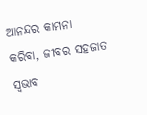ଆନନ୍ଦର କାମନା କରିବା, ଜୀବର ସହଜାତ ସ୍ୱଭାବ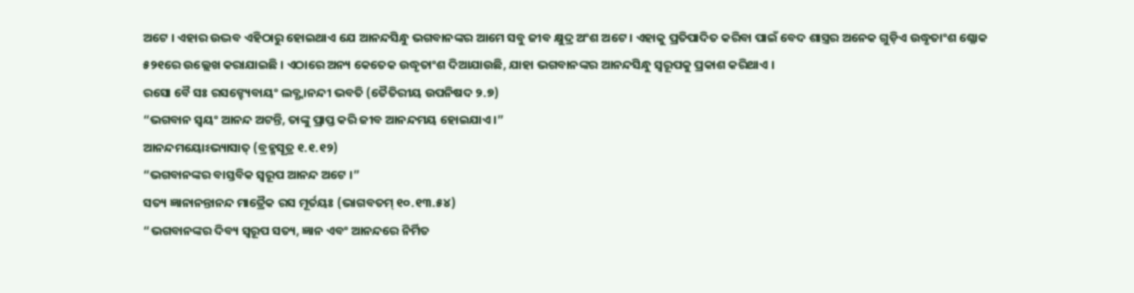ଅଟେ । ଏହାର ଉଦ୍ଭବ ଏହିଠାରୁ ହୋଇଥାଏ ଯେ ଆନନ୍ଦସିନ୍ଧୁ ଭଗବାନଙ୍କର ଆମେ ସବୁ ଜୀବ କ୍ଷୁଦ୍ର ଅଂଶ ଅଟେ । ଏହାକୁ ପ୍ରତିପାଦିତ କରିବା ପାଇଁ ବେଦ ଶାସ୍ତ୍ରର ଅନେକ ଗୁଡ଼ିଏ ଉଦ୍ଧୃତାଂଶ ଶ୍ଳୋକ ୫୨୧ରେ ଉଲ୍ଲେଖ କରାଯାଇଛି । ଏଠାରେ ଅନ୍ୟ କେତେକ ଉଦ୍ଧୃତାଂଶ ଦିଆଯାଉଛି, ଯାହା ଭଗବାନଙ୍କର ଆନନ୍ଦସିନ୍ଧୁ ସ୍ୱରୂପକୁ ପ୍ରକାଶ କରିଥାଏ ।
ରସୋ ବୈ ସଃ ରସଙ୍ହ୍ୟେବାୟଂ ଲବ୍ଧ୍ୱାନନ୍ଦୀ ଭବତି (ତୈତିରୀୟ ଉପନିଷଦ ୨.୭)
“ଭଗବାନ ସ୍ୱୟଂ ଆନନ୍ଦ ଅଟନ୍ତି, ତାଙ୍କୁ ପ୍ରାପ୍ତ କରି ଜୀବ ଆନନ୍ଦମୟ ହୋଇଯାଏ ।”
ଆନନ୍ଦମୟୋଽଭ୍ୟାସାତ୍ (ବ୍ରହ୍ମସୂତ୍ର ୧.୧.୧୨)
“ଭଗବାନଙ୍କର ବାସ୍ତବିକ ସ୍ୱରୂପ ଆନନ୍ଦ ଅଟେ ।”
ସତ୍ୟ ଜ୍ଞାନାନନ୍ତାନନ୍ଦ ମାତ୍ରୈକ ରସ ମୂର୍ତୟଃ (ଭାଗବତମ୍ ୧୦.୧୩.୫୪)
“ଭଗବାନଙ୍କର ଦିବ୍ୟ ସ୍ୱରୂପ ସତ୍ୟ, ଜ୍ଞାନ ଏବଂ ଆନନ୍ଦରେ ନିର୍ମିତ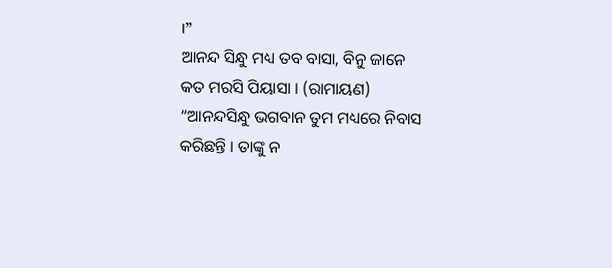।”
ଆନନ୍ଦ ସିନ୍ଧୁ ମଧ୍ୟ ତବ ବାସା, ବିନୁ ଜାନେ କତ ମରସି ପିୟାସା । (ରାମାୟଣ)
“ଆନନ୍ଦସିନ୍ଧୁ ଭଗବାନ ତୁମ ମଧ୍ୟରେ ନିବାସ କରିଛନ୍ତି । ତାଙ୍କୁ ନ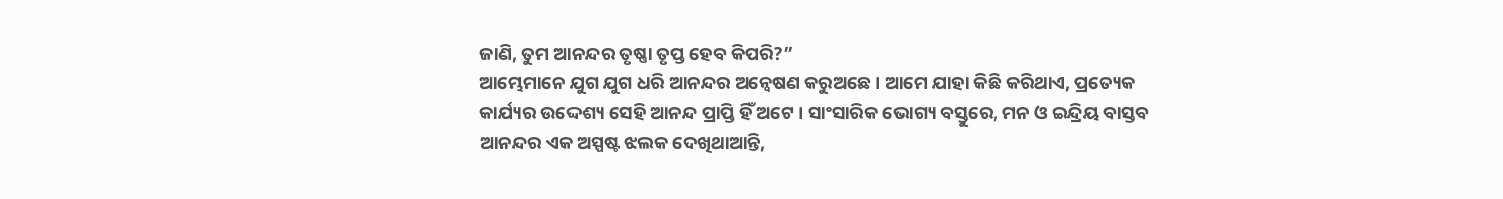ଜାଣି, ତୁମ ଆନନ୍ଦର ତୃଷ୍ଣା ତୃପ୍ତ ହେବ କିପରି?”
ଆମ୍ଭେମାନେ ଯୁଗ ଯୁଗ ଧରି ଆନନ୍ଦର ଅନ୍ୱେଷଣ କରୁଅଛେ । ଆମେ ଯାହା କିଛି କରିଥାଏ, ପ୍ରତ୍ୟେକ କାର୍ଯ୍ୟର ଉଦ୍ଦେଶ୍ୟ ସେହି ଆନନ୍ଦ ପ୍ରାପ୍ତି ହିଁ ଅଟେ । ସାଂସାରିକ ଭୋଗ୍ୟ ବସ୍ତୁରେ, ମନ ଓ ଇନ୍ଦ୍ରିୟ ବାସ୍ତବ ଆନନ୍ଦର ଏକ ଅସ୍ପଷ୍ଟ ଝଲକ ଦେଖିଥାଆନ୍ତି,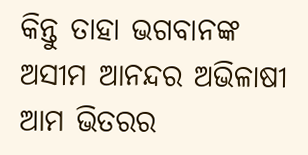କିନ୍ତୁ ତାହା ଭଗବାନଙ୍କ ଅସୀମ ଆନନ୍ଦର ଅଭିଳାଷୀ ଆମ ଭିତରର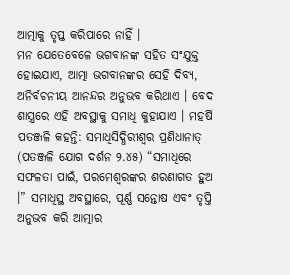ଆତ୍ମାକୁ ତୃପ୍ତ କରିପାରେ ନାହିଁ ।
ମନ ଯେତେବେଳେ ଭଗବାନଙ୍କ ସହିତ ସଂଯୁକ୍ତ ହୋଇଯାଏ, ଆତ୍ମା ଭଗବାନଙ୍କର ସେହି ଦିବ୍ୟ, ଅନିର୍ବଚନୀୟ ଆନନ୍ଦର ଅନୁଭବ କରିଥାଏ । ବେଦ ଶାସ୍ତ୍ରରେ ଏହି ଅବସ୍ଥାକୁ ସମାଧି କୁହାଯାଏ । ମହର୍ଷି ପତଞ୍ଜଳି କହନ୍ତି: ସମାଧିସିଦ୍ଧିରୀଶ୍ୱର ପ୍ରଣିଧାନାତ୍ (ପତଞ୍ଜଳି ଯୋଗ ଦର୍ଶନ ୨.୪୫) “ସମାଧିରେ ସଫଳତା ପାଇଁ, ପରମେଶ୍ୱରଙ୍କର ଶରଣାଗତ ହୁଅ ।” ସମାଧିସ୍ଥ ଅବସ୍ଥାରେ, ପୂର୍ଣ୍ଣ ସନ୍ତୋଷ ଏବଂ ତୃପ୍ତି ଅନୁଭବ କରି ଆତ୍ମାର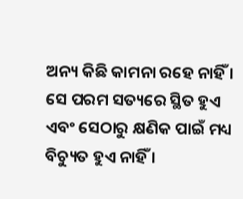ଅନ୍ୟ କିଛି କାମନା ରହେ ନାହିଁ । ସେ ପରମ ସତ୍ୟରେ ସ୍ଥିତ ହୁଏ ଏବଂ ସେଠାରୁ କ୍ଷଣିକ ପାଇଁ ମଧ୍ୟ ବିଚ୍ୟୁତ ହୁଏ ନାହିଁ ।